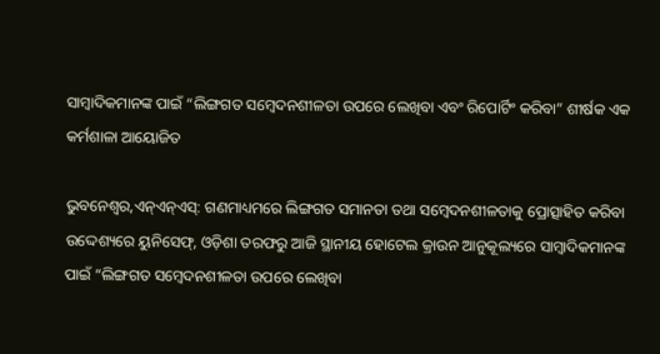ସାମ୍ବାଦିକମାନଙ୍କ ପାଇଁ “ଲିଙ୍ଗଗତ ସମ୍ବେଦନଶୀଳତା ଉପରେ ଲେଖିବା ଏବଂ ରିପୋର୍ଟିଂ କରିବା” ଶୀର୍ଷକ ଏକ କର୍ମଶାଳା ଆୟୋଜିତ

ଭୁବନେଶ୍ୱର,ଏନ୍ଏନ୍ଏସ୍: ଗଣମାଧ୍ୟମରେ ଲିଙ୍ଗଗତ ସମାନତା ତଥା ସମ୍ବେଦନଶୀଳତାକୁ ପ୍ରୋତ୍ସାହିତ କରିବା ଉଦ୍ଦେଶ୍ୟରେ ୟୁନିସେଫ୍‌, ଓଡ଼ିଶା ତରଫରୁ ଆଜି ସ୍ଥାନୀୟ ହୋଟେଲ କ୍ରାଉନ ଆନୁକୂଲ୍ୟରେ ସାମ୍ବାଦିକମାନଙ୍କ ପାଇଁ “ଲିଙ୍ଗଗତ ସମ୍ବେଦନଶୀଳତା ଉପରେ ଲେଖିବା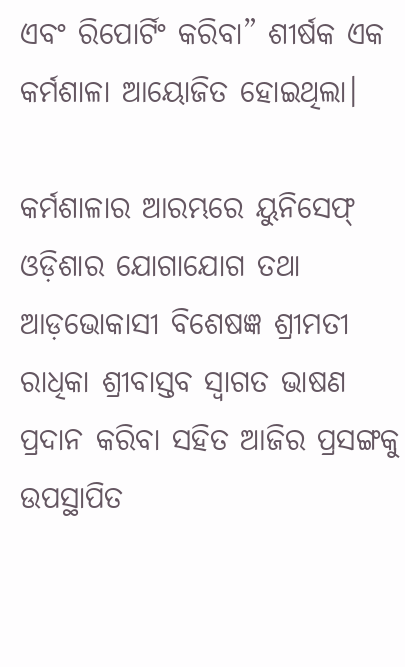ଏବଂ ରିପୋର୍ଟିଂ କରିବା” ଶୀର୍ଷକ ଏକ କର୍ମଶାଳା ଆୟୋଜିତ ହୋଇଥିଲା।

କର୍ମଶାଳାର ଆରମ୍ଭରେ ୟୁନିସେଫ୍ ଓଡ଼ିଶାର ଯୋଗାଯୋଗ ତଥା ଆଡ଼ଭୋକାସୀ ବିଶେଷଜ୍ଞ ଶ୍ରୀମତୀ ରାଧିକା ଶ୍ରୀବାସ୍ତବ ସ୍ୱାଗତ ଭାଷଣ ପ୍ରଦାନ କରିବା ସହିତ ଆଜିର ପ୍ରସଙ୍ଗକୁ ଉପସ୍ଥାପିତ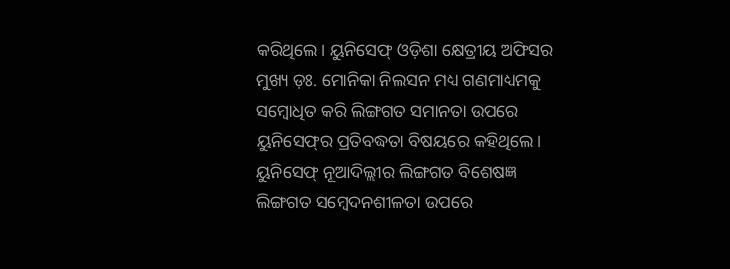କରିଥିଲେ। ୟୁନିସେଫ୍ ଓଡ଼ିଶା କ୍ଷେତ୍ରୀୟ ଅଫିସର ମୁଖ୍ୟ ଡ଼ଃ. ମୋନିକା ନିଲସନ ମଧ୍ୟ ଗଣମାଧ୍ୟମକୁ ସମ୍ବୋଧିତ କରି ଲିଙ୍ଗଗତ ସମାନତା ଉପରେ ୟୁନିସେଫ୍‌ର ପ୍ରତିବଦ୍ଧତା ବିଷୟରେ କହିଥିଲେ। ୟୁନିସେଫ୍ ନୂଆଦିଲ୍ଲୀର ଲିଙ୍ଗଗତ ବିଶେଷଜ୍ଞ ଲିଙ୍ଗଗତ ସମ୍ବେଦନଶୀଳତା ଉପରେ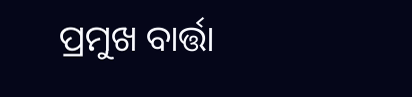ପ୍ରମୁଖ ବାର୍ତ୍ତା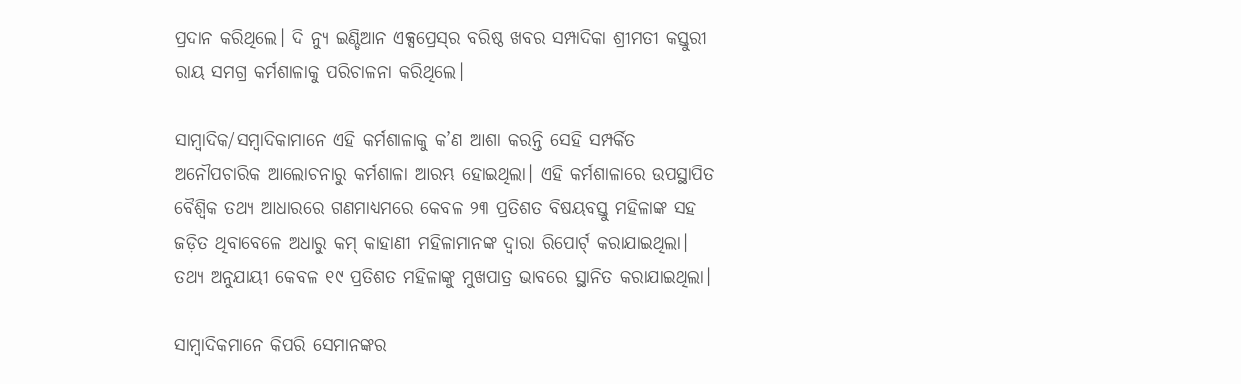ପ୍ରଦାନ କରିଥିଲେ। ଦି ନ୍ୟୁ ଇଣ୍ଡିଆନ ଏକ୍ସପ୍ରେସ୍‌ର ବରିଷ୍ଠ ଖବର ସମ୍ପାଦିକା ଶ୍ରୀମତୀ କସ୍ତୁରୀ ରାୟ ସମଗ୍ର କର୍ମଶାଳାକୁ ପରିଚାଳନା କରିଥିଲେ।

ସାମ୍ବାଦିକ/ସମ୍ବାଦିକାମାନେ ଏହି କର୍ମଶାଳାକୁ କ’ଣ ଆଶା କରନ୍ତି ସେହି ସମ୍ପର୍କିତ ଅନୌପଚାରିକ ଆଲୋଚନାରୁ କର୍ମଶାଳା ଆରମ୍ଭ ହୋଇଥିଲା। ଏହି କର୍ମଶାଳାରେ ଉପସ୍ଥାପିତ ବୈଶ୍ୱିକ ତଥ୍ୟ ଆଧାରରେ ଗଣମାଧ୍ୟମରେ କେବଳ ୨୩ ପ୍ରତିଶତ ବିଷୟବସ୍ତୁ ମହିଳାଙ୍କ ସହ ଜଡ଼ିତ ଥିବାବେଳେ ଅଧାରୁ କମ୍ କାହାଣୀ ମହିଳାମାନଙ୍କ ଦ୍ୱାରା ରିପୋର୍ଟ୍ କରାଯାଇଥିଲା। ତଥ୍ୟ ଅନୁଯାୟୀ କେବଳ ୧୯ ପ୍ରତିଶତ ମହିଳାଙ୍କୁ ମୁଖପାତ୍ର ଭାବରେ ସ୍ଥାନିତ କରାଯାଇଥିଲା।

ସାମ୍ବାଦିକମାନେ କିପରି ସେମାନଙ୍କର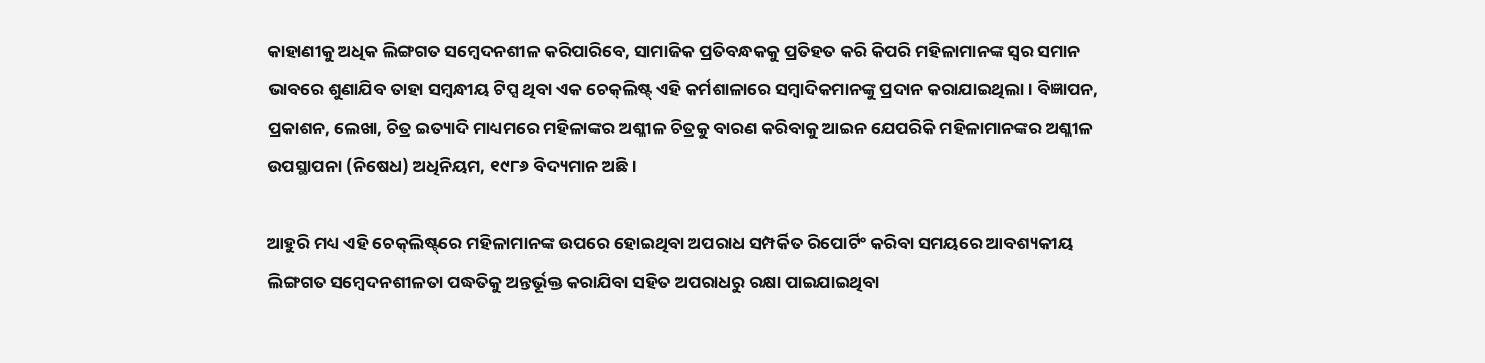କାହାଣୀକୁ ଅଧିକ ଲିଙ୍ଗଗତ ସମ୍ବେଦନଶୀଳ କରିପାରିବେ, ସାମାଜିକ ପ୍ରତିବନ୍ଧକକୁ ପ୍ରତିହତ କରି କିପରି ମହିଳାମାନଙ୍କ ସ୍ୱର ସମାନ ଭାବରେ ଶୁଣାଯିବ ତାହା ସମ୍ବନ୍ଧୀୟ ଟିପ୍ସ ଥିବା ଏକ ଚେକ୍‌ଲିଷ୍ଟ୍ ଏହି କର୍ମଶାଳାରେ ସମ୍ବାଦିକମାନଙ୍କୁ ପ୍ରଦାନ କରାଯାଇଥିଲା। ବିଜ୍ଞାପନ, ପ୍ରକାଶନ, ଲେଖା, ଚିତ୍ର ଇତ୍ୟାଦି ମାଧ୍ୟମରେ ମହିଳାଙ୍କର ଅଶ୍ଳୀଳ ଚିତ୍ରକୁ ବାରଣ କରିବାକୁ ଆଇନ ଯେପରିକି ମହିଳାମାନଙ୍କର ଅଶ୍ଳୀଳ ଉପସ୍ଥାପନା (ନିଷେଧ) ଅଧିନିୟମ, ୧୯୮୬ ବିଦ୍ୟମାନ ଅଛି।

ଆହୁରି ମଧ୍ୟ ଏହି ଚେକ୍‌ଲିଷ୍ଟ୍‌ରେ ମହିଳାମାନଙ୍କ ଉପରେ ହୋଇଥିବା ଅପରାଧ ସମ୍ପର୍କିତ ରିପୋର୍ଟିଂ କରିବା ସମୟରେ ଆବଶ୍ୟକୀୟ ଲିଙ୍ଗଗତ ସମ୍ବେଦନଶୀଳତା ପଦ୍ଧତିକୁ ଅନ୍ତର୍ଭୂକ୍ତ କରାଯିବା ସହିତ ଅପରାଧରୁ ରକ୍ଷା ପାଇଯାଇଥିବା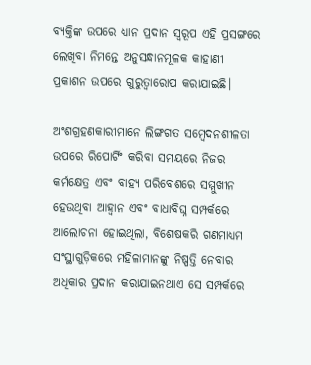ବ୍ୟକ୍ତିଙ୍କ ଉପରେ ଧ୍ୟାନ ପ୍ରଦାନ ସ୍ୱରୂପ ଏହି ପ୍ରସଙ୍ଗରେ ଲେଖିବା ନିମନ୍ତେ ଅନୁସନ୍ଧାନମୂଳକ କାହାଣୀ ପ୍ରକାଶନ ଉପରେ ଗୁରୁତ୍ୱାରୋପ କରାଯାଇଛି।

ଅଂଶଗ୍ରହଣକାରୀମାନେ ଲିଙ୍ଗଗତ ସମ୍ବେଦନଶୀଳତା ଉପରେ ରିପୋର୍ଟିଂ କରିବା ସମୟରେ ନିଜର କର୍ମକ୍ଷେତ୍ର ଏବଂ ବାହ୍ୟ ପରିବେଶରେ ସମ୍ମୁଖୀନ ହେଉଥିବା ଆହ୍ୱାନ ଏବଂ ବାଧାବିଘ୍ନ ସମ୍ପର୍କରେ ଆଲୋଚନା ହୋଇଥିଲା, ବିଶେଷକରି ଗଣମାଧ୍ୟମ ସଂସ୍ଥାଗୁଡ଼ିକରେ ମହିଳାମାନଙ୍କୁ ନିଷ୍ପତ୍ତି ନେବାର ଅଧିକାର ପ୍ରଦାନ କରାଯାଇନଥାଏ ସେ ସମ୍ପର୍କରେ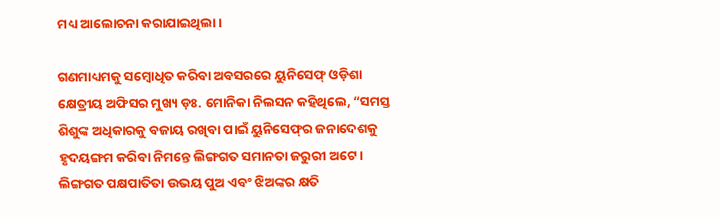ମଧ୍ୟ ଆଲୋଚନା କରାଯାଇଥିଲା।

ଗଣମାଧ୍ୟମକୁ ସମ୍ବୋଧିତ କରିବା ଅବସରରେ ୟୁନିସେଫ୍ ଓଡ଼ିଶା କ୍ଷେତ୍ରୀୟ ଅଫିସର ମୁଖ୍ୟ ଡ଼ଃ. ମୋନିକା ନିଲସନ କହିଥିଲେ, “ସମସ୍ତ ଶିଶୁଙ୍କ ଅଧିକାରକୁ ବଜାୟ ରଖିବା ପାଇଁ ୟୁନିସେଫ୍‌ର ଜନାଦେଶକୁ ହୃଦୟଙ୍ଗମ କରିବା ନିମନ୍ତେ ଲିଙ୍ଗଗତ ସମାନତା ଜରୁରୀ ଅଟେ। ଲିଙ୍ଗଗତ ପକ୍ଷପାତିତା ଉଭୟ ପୁଅ ଏବଂ ଝିଅଙ୍କର କ୍ଷତି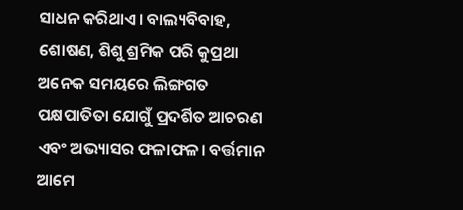ସାଧନ କରିଥାଏ। ବାଲ୍ୟବିବାହ, ଶୋଷଣ, ଶିଶୁ ଶ୍ରମିକ ପରି କୁପ୍ରଥା ଅନେକ ସମୟରେ ଲିଙ୍ଗଗତ ପକ୍ଷପାତିତା ଯୋଗୁଁ ପ୍ରଦର୍ଶିତ ଆଚରଣ ଏବଂ ଅଭ୍ୟାସର ଫଳାଫଳ। ବର୍ତ୍ତମାନ ଆମେ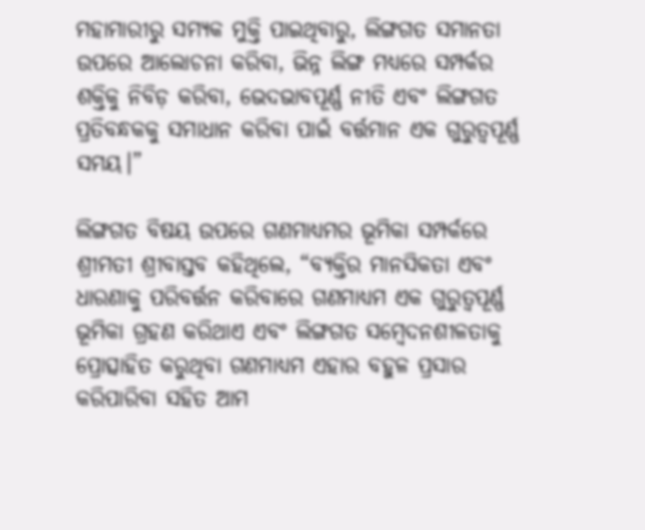ମହାମାରୀରୁ ସମ୍ୟକ ମୁକ୍ତି ପାଇଥିବାରୁ, ଲିଙ୍ଗଗତ ସମାନତା ଉପରେ ଆଲୋଚନା କରିବା, ଭିନ୍ନ ଲିଙ୍ଗ ମଧ୍ୟରେ ସମ୍ପର୍କର ଶକ୍ତିକୁ ନିବିଡ଼ କରିବା, ଭେଦଭାବପୂର୍ଣ୍ଣ ନୀତି ଏବଂ ଲିଙ୍ଗଗତ ପ୍ରତିବନ୍ଧକକୁ ସମାଧାନ କରିବା ପାଇଁ ବର୍ତ୍ତମାନ ଏକ ଗୁରୁତ୍ୱପୂର୍ଣ୍ଣ ସମୟ।”

ଲିଙ୍ଗଗତ ବିଷୟ ଉପରେ ଗଣମାଧ୍ୟମର ଭୂମିକା ସମ୍ପର୍କରେ ଶ୍ରୀମତୀ ଶ୍ରୀବାସ୍ତବ କହିଥିଲେ, “ବ୍ୟକ୍ତିର ମାନସିକତା ଏବଂ ଧାରଣାକୁ ପରିବର୍ତ୍ତନ କରିବାରେ ଗଣମାଧ୍ୟମ ଏକ ଗୁରୁତ୍ୱପୂର୍ଣ୍ଣ ଭୂମିକା ଗ୍ରହଣ କରିଥାଏ ଏବଂ ଲିଙ୍ଗଗତ ସମ୍ବେଦନଶୀଳତାକୁ ପ୍ରୋତ୍ସାହିତ କରୁଥିବା ଗଣମାଧ୍ୟମ ଏହାର ବହୁଳ ପ୍ରସାର କରିପାରିବା ସହିତ ଆମ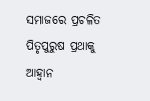ସମାଜରେ ପ୍ରଚଳିତ ପିତୃପୁରୁଷ ପ୍ରଥାକୁ ଆହ୍ୱାନ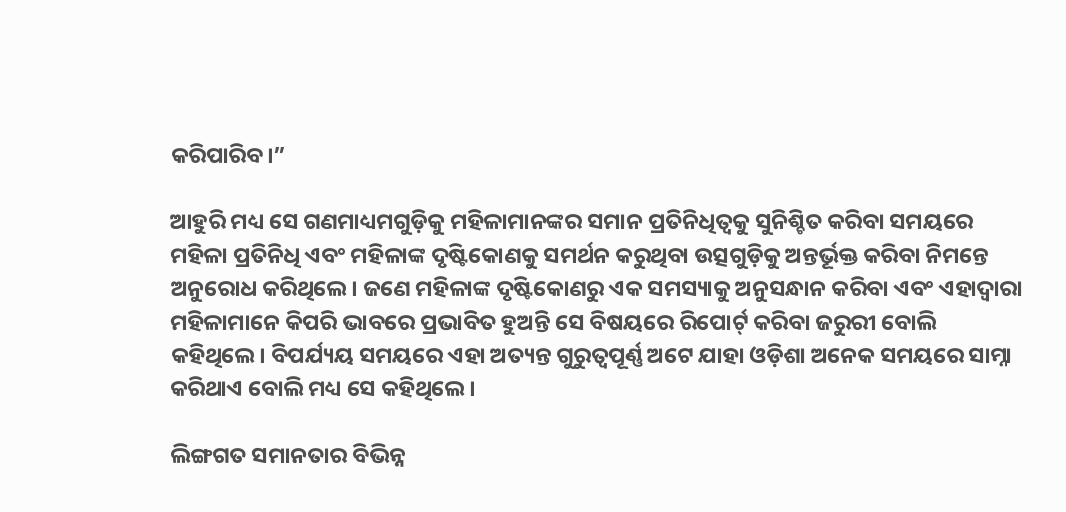କରିପାରିବ।”

ଆହୁରି ମଧ୍ୟ ସେ ଗଣମାଧ୍ୟମଗୁଡ଼ିକୁ ମହିଳାମାନଙ୍କର ସମାନ ପ୍ରତିନିଧିତ୍ୱକୁ ସୁନିଶ୍ଚିତ କରିବା ସମୟରେ ମହିଳା ପ୍ରତିନିଧି ଏବଂ ମହିଳାଙ୍କ ଦୃଷ୍ଟିକୋଣକୁ ସମର୍ଥନ କରୁଥିବା ଉତ୍ସଗୁଡ଼ିକୁ ଅନ୍ତର୍ଭୂକ୍ତ କରିବା ନିମନ୍ତେ ଅନୁରୋଧ କରିଥିଲେ। ଜଣେ ମହିଳାଙ୍କ ଦୃଷ୍ଟିକୋଣରୁ ଏକ ସମସ୍ୟାକୁ ଅନୁସନ୍ଧାନ କରିବା ଏବଂ ଏହାଦ୍ୱାରା ମହିଳାମାନେ କିପରି ଭାବରେ ପ୍ରଭାବିତ ହୁଅନ୍ତି ସେ ବିଷୟରେ ରିପୋର୍ଟ୍ କରିବା ଜରୁରୀ ବୋଲି କହିଥିଲେ। ବିପର୍ଯ୍ୟୟ ସମୟରେ ଏହା ଅତ୍ୟନ୍ତ ଗୁରୁତ୍ୱପୂର୍ଣ୍ଣ ଅଟେ ଯାହା ଓଡ଼ିଶା ଅନେକ ସମୟରେ ସାମ୍ନା କରିଥାଏ ବୋଲି ମଧ୍ୟ ସେ କହିଥିଲେ।

ଲିଙ୍ଗଗତ ସମାନତାର ବିଭିନ୍ନ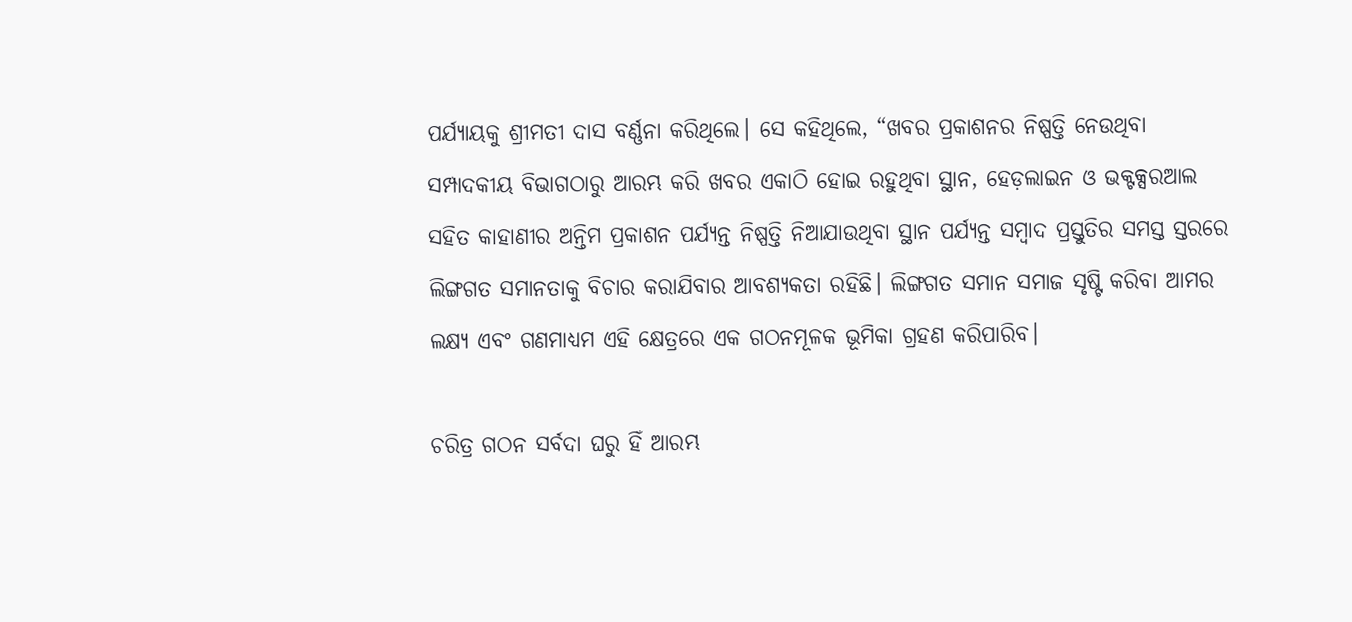ପର୍ଯ୍ୟାୟକୁ ଶ୍ରୀମତୀ ଦାସ ବର୍ଣ୍ଣନା କରିଥିଲେ। ସେ କହିଥିଲେ, “ଖବର ପ୍ରକାଶନର ନିଷ୍ପତ୍ତି ନେଉଥିବା ସମ୍ପାଦକୀୟ ବିଭାଗଠାରୁ ଆରମ୍ଭ କରି ଖବର ଏକାଠି ହୋଇ ରହୁଥିବା ସ୍ଥାନ, ହେଡ଼ଲାଇନ ଓ ଭକ୍ଟକ୍ସରଆଲ ସହିତ କାହାଣୀର ଅନ୍ତିମ ପ୍ରକାଶନ ପର୍ଯ୍ୟନ୍ତ ନିଷ୍ପତ୍ତି ନିଆଯାଉଥିବା ସ୍ଥାନ ପର୍ଯ୍ୟନ୍ତ ସମ୍ବାଦ ପ୍ରସ୍ତୁତିର ସମସ୍ତ ସ୍ତରରେ ଲିଙ୍ଗଗତ ସମାନତାକୁ ବିଚାର କରାଯିବାର ଆବଶ୍ୟକତା ରହିଛି। ଲିଙ୍ଗଗତ ସମାନ ସମାଜ ସୃଷ୍ଟି କରିବା ଆମର ଲକ୍ଷ୍ୟ ଏବଂ ଗଣମାଧ୍ୟମ ଏହି କ୍ଷେତ୍ରରେ ଏକ ଗଠନମୂଳକ ଭୂମିକା ଗ୍ରହଣ କରିପାରିବ।

ଚରିତ୍ର ଗଠନ ସର୍ବଦା ଘରୁ ହିଁ ଆରମ୍ଭ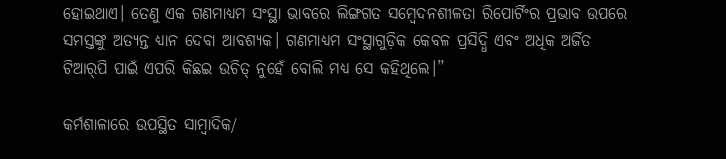ହୋଇଥାଏ। ତେଣୁ ଏକ ଗଣମାଧ୍ୟମ ସଂସ୍ଥା ଭାବରେ ଲିଙ୍ଗଗତ ସମ୍ବେଦନଶୀଳତା ରିପୋର୍ଟିଂର ପ୍ରଭାବ ଉପରେ ସମସ୍ତଙ୍କୁ ଅତ୍ୟନ୍ତ ଧ୍ୟାନ ଦେବା ଆବଶ୍ୟକ। ଗଣମାଧ୍ୟମ ସଂସ୍ଥାଗୁଡ଼ିକ କେବଳ ପ୍ରସିଦ୍ଧି ଏବଂ ଅଧିକ ଅର୍ଜିତ ଟିଆର୍‌ପି ପାଇଁ ଏପରି କିଛଇ ଉଚିତ୍ ନୁହେଁ ବୋଲି ମଧ୍ୟ ସେ କହିଥିଲେ।”

କର୍ମଶାଳାରେ ଉପସ୍ଥିତ ସାମ୍ବାଦିକ/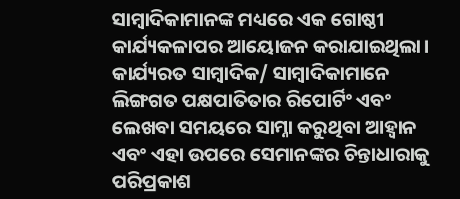ସାମ୍ବାଦିକାମାନଙ୍କ ମଧ୍ୟରେ ଏକ ଗୋଷ୍ଠୀ କାର୍ଯ୍ୟକଳାପର ଆୟୋଜନ କରାଯାଇଥିଲା। କାର୍ଯ୍ୟରତ ସାମ୍ବାଦିକ/ ସାମ୍ବାଦିକାମାନେ ଲିଙ୍ଗଗତ ପକ୍ଷପାତିତାର ରିପୋର୍ଟିଂ ଏବଂ ଲେଖବା ସମୟରେ ସାମ୍ନା କରୁଥିବା ଆହ୍ୱାନ ଏବଂ ଏହା ଉପରେ ସେମାନଙ୍କର ଚିନ୍ତାଧାରାକୁ ପରିପ୍ରକାଶ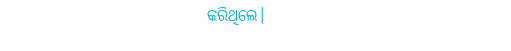କରିଥିଲେ।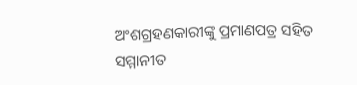ଅଂଶଗ୍ରହଣକାରୀଙ୍କୁ ପ୍ରମାଣପତ୍ର ସହିତ ସମ୍ମାନୀତ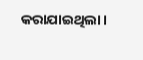କରାଯାଇଥିଲା।